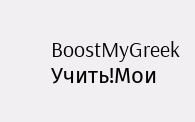BoostMyGreek
Учить!Мои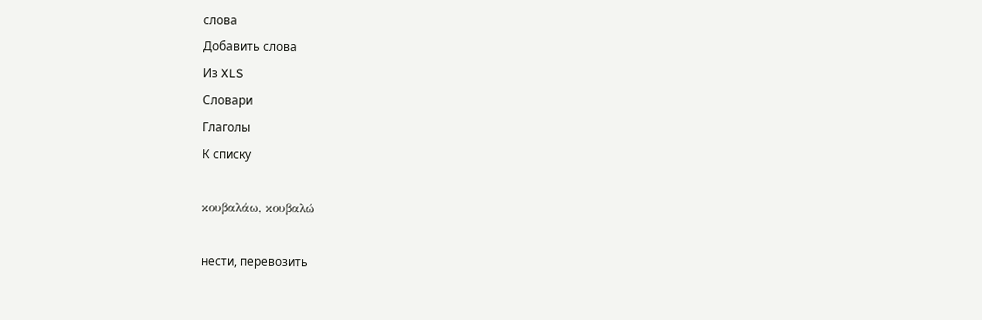слова
Добавить слова
Из XLS
Словари
Глаголы
К списку

κουβαλάω, κουβαλώ

нести, перевозить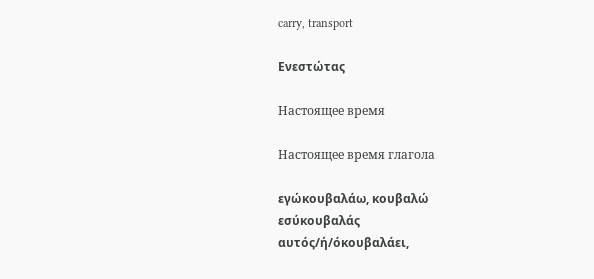carry, transport

Ενεστώτας

Настоящее время

Настоящее время глагола

εγώκουβαλάω, κουβαλώ
εσύκουβαλάς
αυτός/ή/όκουβαλάει,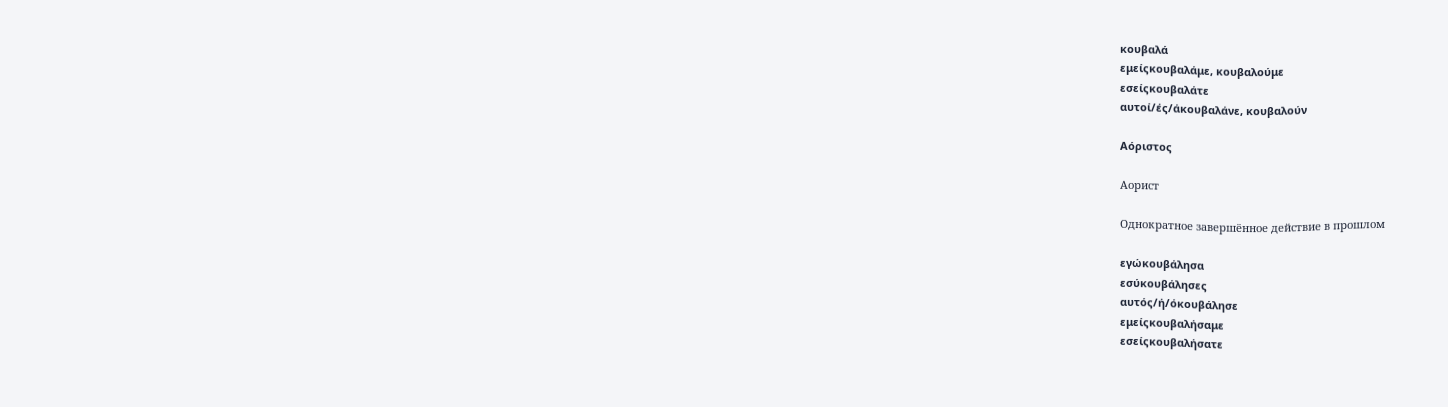κουβαλά
εμείςκουβαλάμε, κουβαλούμε
εσείςκουβαλάτε
αυτοί/ές/άκουβαλάνε, κουβαλούν

Αόριστος

Аорист

Однократное завершённое действие в прошлом

εγώκουβάλησα
εσύκουβάλησες
αυτός/ή/όκουβάλησε
εμείςκουβαλήσαμε
εσείςκουβαλήσατε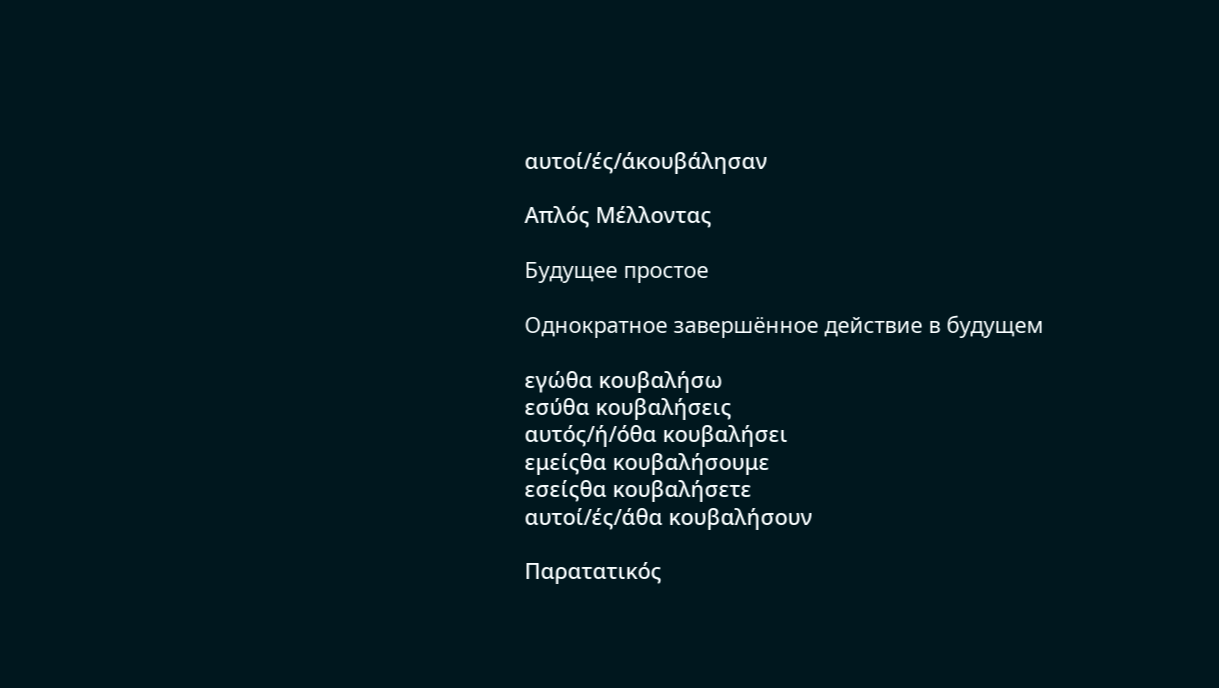αυτοί/ές/άκουβάλησαν

Απλός Μέλλοντας

Будущее простое

Однократное завершённое действие в будущем

εγώθα κουβαλήσω
εσύθα κουβαλήσεις
αυτός/ή/όθα κουβαλήσει
εμείςθα κουβαλήσουμε
εσείςθα κουβαλήσετε
αυτοί/ές/άθα κουβαλήσουν

Παρατατικός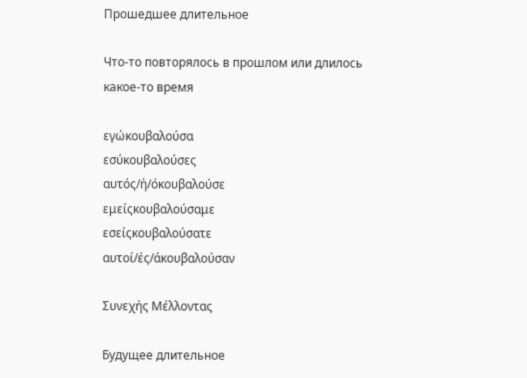Прошедшее длительное

Что-то повторялось в прошлом или длилось какое-то время

εγώκουβαλούσα
εσύκουβαλούσες
αυτός/ή/όκουβαλούσε
εμείςκουβαλούσαμε
εσείςκουβαλούσατε
αυτοί/ές/άκουβαλούσαν

Συνεχής Μέλλοντας

Будущее длительное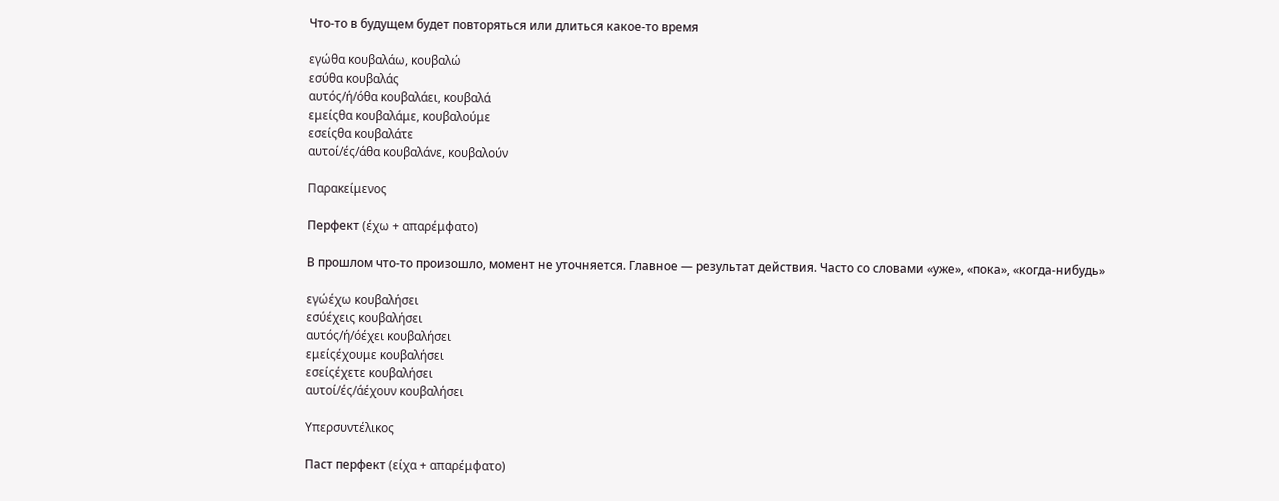Что-то в будущем будет повторяться или длиться какое-то время

εγώθα κουβαλάω, κουβαλώ
εσύθα κουβαλάς
αυτός/ή/όθα κουβαλάει, κουβαλά
εμείςθα κουβαλάμε, κουβαλούμε
εσείςθα κουβαλάτε
αυτοί/ές/άθα κουβαλάνε, κουβαλούν

Παρακείμενος

Перфект (έχω + απαρέμφατο)

В прошлом что-то произошло, момент не уточняется. Главное — результат действия. Часто со словами «уже», «пока», «когда-нибудь»

εγώέχω κουβαλήσει
εσύέχεις κουβαλήσει
αυτός/ή/όέχει κουβαλήσει
εμείςέχουμε κουβαλήσει
εσείςέχετε κουβαλήσει
αυτοί/ές/άέχουν κουβαλήσει

Υπερσυντέλικος

Паст перфект (είχα + απαρέμφατο)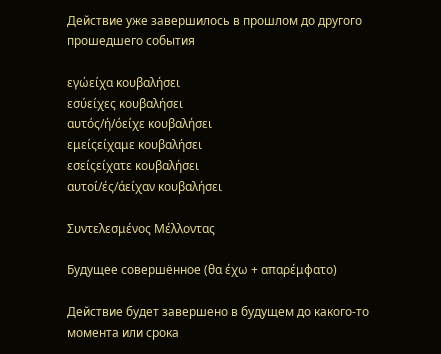Действие уже завершилось в прошлом до другого прошедшего события

εγώείχα κουβαλήσει
εσύείχες κουβαλήσει
αυτός/ή/όείχε κουβαλήσει
εμείςείχαμε κουβαλήσει
εσείςείχατε κουβαλήσει
αυτοί/ές/άείχαν κουβαλήσει

Συντελεσμένος Μέλλοντας

Будущее совершённое (θα έχω + απαρέμφατο)

Действие будет завершено в будущем до какого-то момента или срока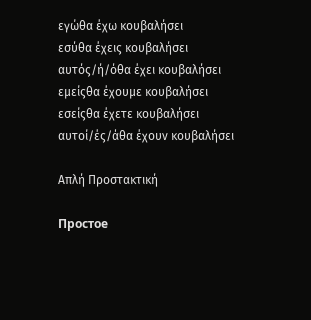εγώθα έχω κουβαλήσει
εσύθα έχεις κουβαλήσει
αυτός/ή/όθα έχει κουβαλήσει
εμείςθα έχουμε κουβαλήσει
εσείςθα έχετε κουβαλήσει
αυτοί/ές/άθα έχουν κουβαλήσει

Απλή Προστακτική

Простое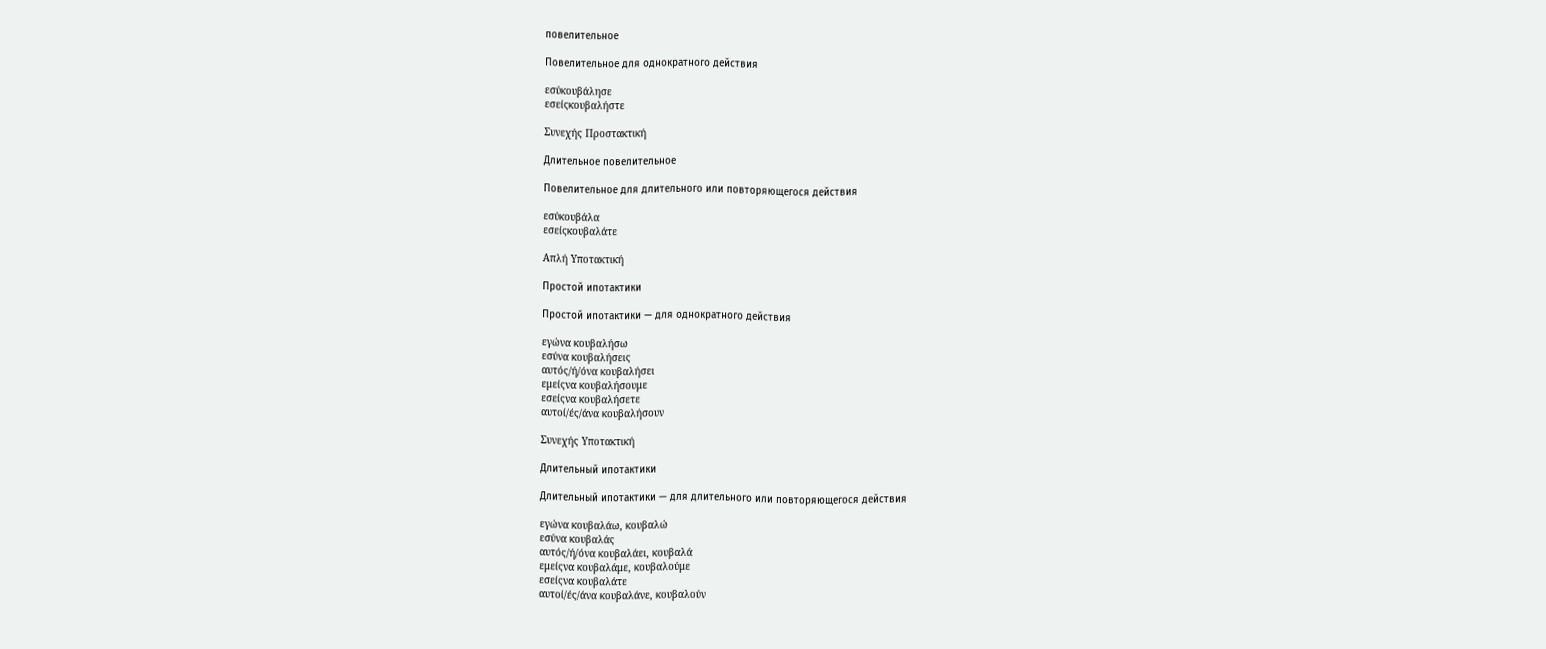повелительное

Повелительное для однократного действия

εσύκουβάλησε
εσείςκουβαλήστε

Συνεχής Προστακτική

Длительное повелительное

Повелительное для длительного или повторяющегося действия

εσύκουβάλα
εσείςκουβαλάτε

Απλή Υποτακτική

Простой ипотактики

Простой ипотактики — для однократного действия

εγώνα κουβαλήσω
εσύνα κουβαλήσεις
αυτός/ή/όνα κουβαλήσει
εμείςνα κουβαλήσουμε
εσείςνα κουβαλήσετε
αυτοί/ές/άνα κουβαλήσουν

Συνεχής Υποτακτική

Длительный ипотактики

Длительный ипотактики — для длительного или повторяющегося действия

εγώνα κουβαλάω, κουβαλώ
εσύνα κουβαλάς
αυτός/ή/όνα κουβαλάει, κουβαλά
εμείςνα κουβαλάμε, κουβαλούμε
εσείςνα κουβαλάτε
αυτοί/ές/άνα κουβαλάνε, κουβαλούν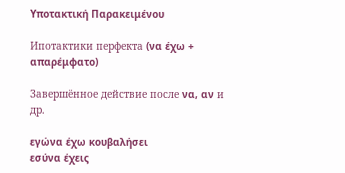Υποτακτική Παρακειμένου

Ипотактики перфекта (να έχω + απαρέμφατο)

Завершённое действие после να, αν и др.

εγώνα έχω κουβαλήσει
εσύνα έχεις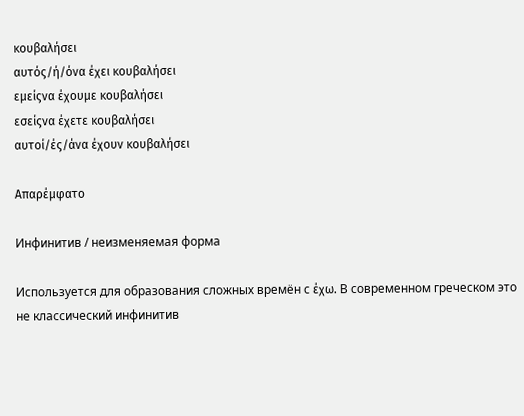κουβαλήσει
αυτός/ή/όνα έχει κουβαλήσει
εμείςνα έχουμε κουβαλήσει
εσείςνα έχετε κουβαλήσει
αυτοί/ές/άνα έχουν κουβαλήσει

Απαρέμφατο

Инфинитив / неизменяемая форма

Используется для образования сложных времён с έχω. В современном греческом это не классический инфинитив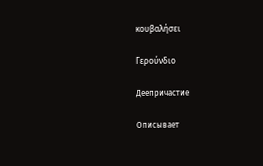κουβαλήσει

Γερούνδιο

Деепричастие

Описывает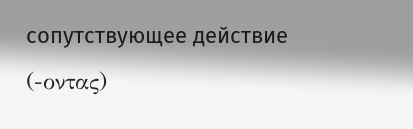сопутствующее действие (-οντας)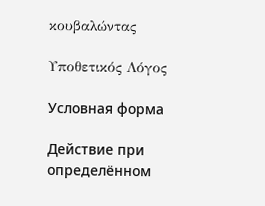κουβαλώντας

Υποθετικός Λόγος

Условная форма

Действие при определённом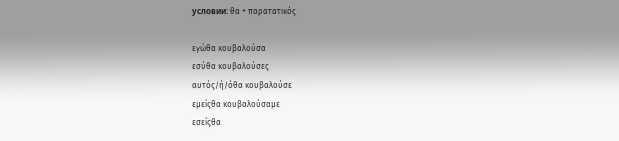условии: θα + παρατατικός

εγώθα κουβαλούσα
εσύθα κουβαλούσες
αυτός/ή/όθα κουβαλούσε
εμείςθα κουβαλούσαμε
εσείςθα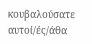κουβαλούσατε
αυτοί/ές/άθα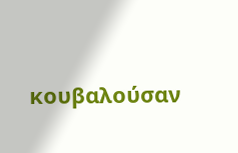κουβαλούσαν